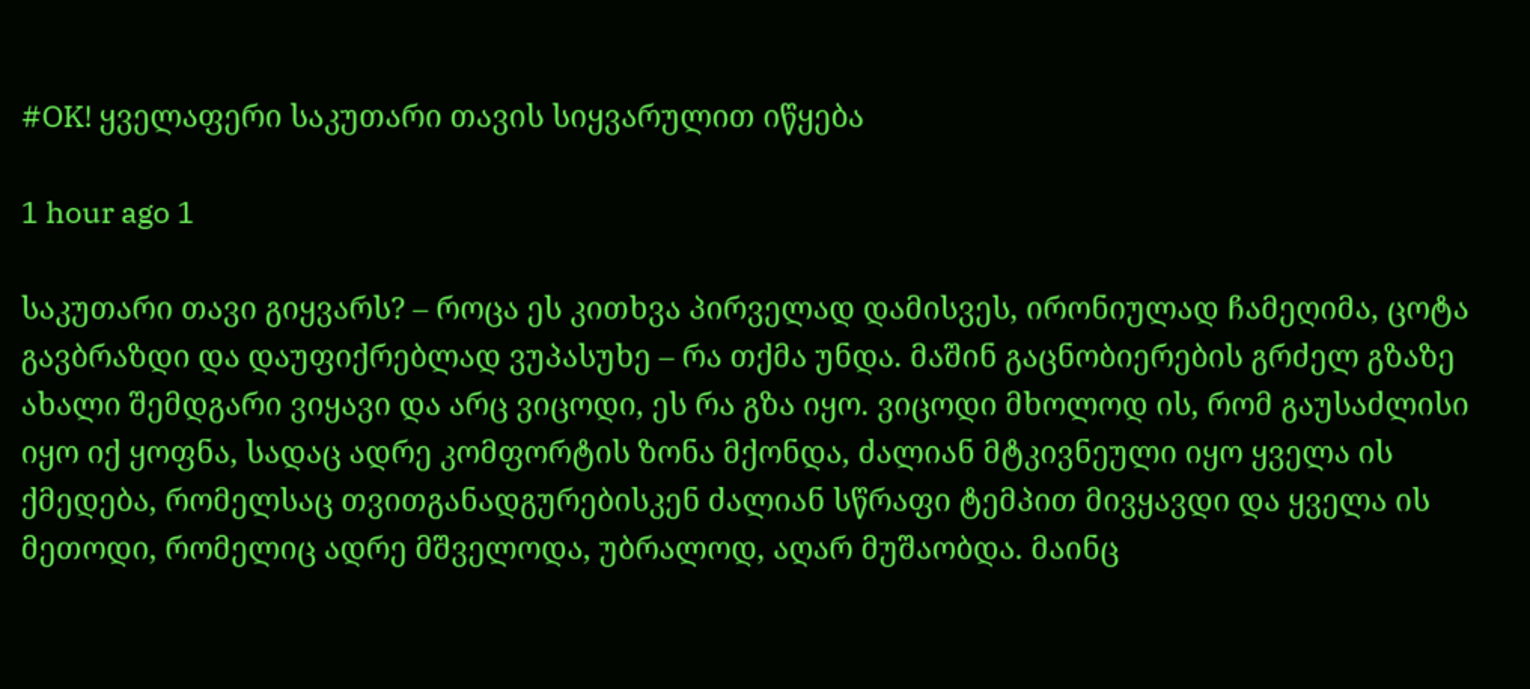#OK! ყველაფერი საკუთარი თავის სიყვარულით იწყება

1 hour ago 1

საკუთარი თავი გიყვარს? – როცა ეს კითხვა პირველად დამისვეს, ირონიულად ჩამეღიმა, ცოტა გავბრაზდი და დაუფიქრებლად ვუპასუხე – რა თქმა უნდა. მაშინ გაცნობიერების გრძელ გზაზე ახალი შემდგარი ვიყავი და არც ვიცოდი, ეს რა გზა იყო. ვიცოდი მხოლოდ ის, რომ გაუსაძლისი იყო იქ ყოფნა, სადაც ადრე კომფორტის ზონა მქონდა, ძალიან მტკივნეული იყო ყველა ის ქმედება, რომელსაც თვითგანადგურებისკენ ძალიან სწრაფი ტემპით მივყავდი და ყველა ის მეთოდი, რომელიც ადრე მშველოდა, უბრალოდ, აღარ მუშაობდა. მაინც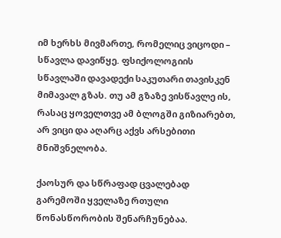იმ ხერხს მივმართე, რომელიც ვიცოდი – სწავლა დავიწყე. ფსიქოლოგიის სწავლაში დავადექი საკუთარი თავისკენ მიმავალ გზას. თუ ამ გზაზე ვისწავლე ის, რასაც ყოველთვე ამ ბლოგში გიზიარებთ, არ ვიცი და აღარც აქვს არსებითი მნიშვნელობა.

ქაოსურ და სწრაფად ცვალებად გარემოში ყველაზე რთული წონასწორობის შენარჩუნებაა.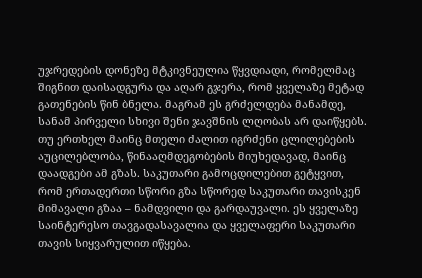უჯრედების დონეზე მტკივნეულია წყვდიადი, რომელმაც შიგნით დაისადგურა და აღარ გჯერა, რომ ყველაზე მეტად გათენების წინ ბნელა. მაგრამ ეს გრძელდება მანამდე, სანამ პირველი სხივი შენი ჯავშნის ლღობას არ დაიწყებს. თუ ერთხელ მაინც მთელი ძალით იგრძენი ცლილებების აუცილებლობა, წინააღმდეგობების მიუხედავად, მაინც დაადგები ამ გზას. საკუთარი გამოცდილებით გეტყვით, რომ ერთადერთი სწორი გზა სწორედ საკუთარი თავისკენ მიმავალი გზაა – ნამდვილი და გარდაუვალი. ეს ყველაზე საინტერესო თავგადასავალია და ყველაფერი საკუთარი თავის სიყვარულით იწყება.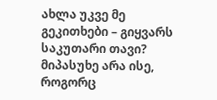ახლა უკვე მე გეკითხები – გიყვარს საკუთარი თავი? მიპასუხე არა ისე, როგორც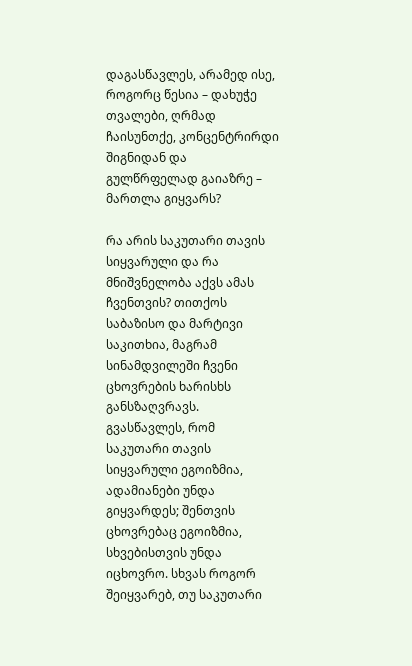დაგასწავლეს, არამედ ისე, როგორც წესია – დახუჭე თვალები, ღრმად ჩაისუნთქე, კონცენტრირდი შიგნიდან და გულწრფელად გაიაზრე – მართლა გიყვარს?

რა არის საკუთარი თავის სიყვარული და რა მნიშვნელობა აქვს ამას ჩვენთვის? თითქოს საბაზისო და მარტივი საკითხია, მაგრამ სინამდვილეში ჩვენი ცხოვრების ხარისხს განსზაღვრავს. გვასწავლეს, რომ საკუთარი თავის სიყვარული ეგოიზმია, ადამიანები უნდა გიყვარდეს; შენთვის ცხოვრებაც ეგოიზმია, სხვებისთვის უნდა იცხოვრო. სხვას როგორ შეიყვარებ, თუ საკუთარი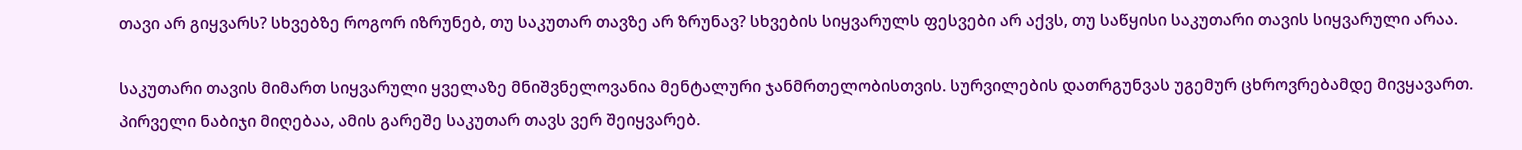თავი არ გიყვარს? სხვებზე როგორ იზრუნებ, თუ საკუთარ თავზე არ ზრუნავ? სხვების სიყვარულს ფესვები არ აქვს, თუ საწყისი საკუთარი თავის სიყვარული არაა.

საკუთარი თავის მიმართ სიყვარული ყველაზე მნიშვნელოვანია მენტალური ჯანმრთელობისთვის. სურვილების დათრგუნვას უგემურ ცხროვრებამდე მივყავართ. პირველი ნაბიჯი მიღებაა, ამის გარეშე საკუთარ თავს ვერ შეიყვარებ.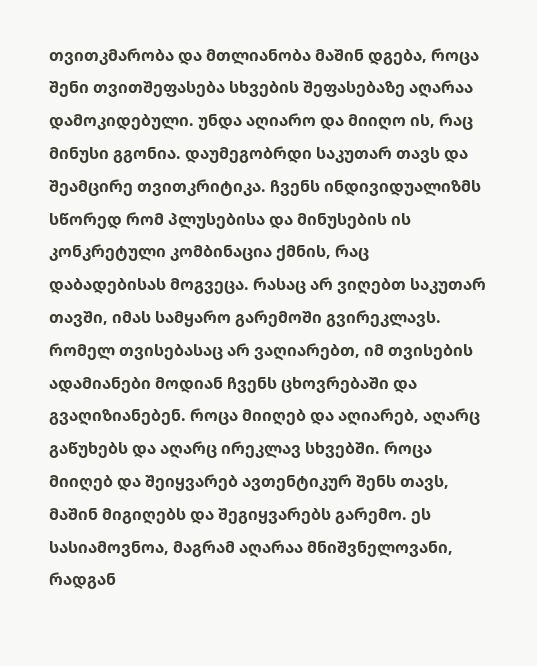თვითკმარობა და მთლიანობა მაშინ დგება, როცა შენი თვითშეფასება სხვების შეფასებაზე აღარაა დამოკიდებული. უნდა აღიარო და მიიღო ის, რაც მინუსი გგონია. დაუმეგობრდი საკუთარ თავს და შეამცირე თვითკრიტიკა. ჩვენს ინდივიდუალიზმს სწორედ რომ პლუსებისა და მინუსების ის კონკრეტული კომბინაცია ქმნის, რაც დაბადებისას მოგვეცა. რასაც არ ვიღებთ საკუთარ თავში, იმას სამყარო გარემოში გვირეკლავს. რომელ თვისებასაც არ ვაღიარებთ, იმ თვისების ადამიანები მოდიან ჩვენს ცხოვრებაში და გვაღიზიანებენ. როცა მიიღებ და აღიარებ, აღარც გაწუხებს და აღარც ირეკლავ სხვებში. როცა მიიღებ და შეიყვარებ ავთენტიკურ შენს თავს, მაშინ მიგიღებს და შეგიყვარებს გარემო. ეს სასიამოვნოა, მაგრამ აღარაა მნიშვნელოვანი, რადგან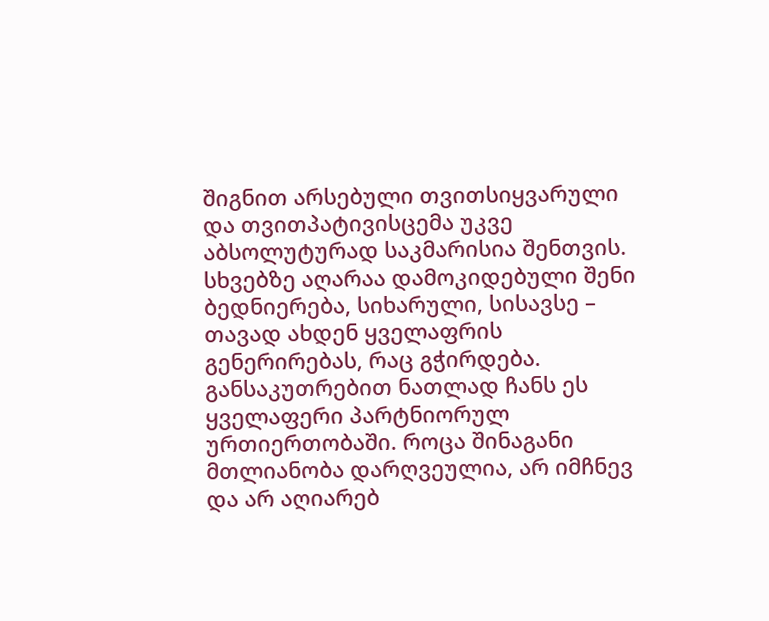შიგნით არსებული თვითსიყვარული და თვითპატივისცემა უკვე აბსოლუტურად საკმარისია შენთვის. სხვებზე აღარაა დამოკიდებული შენი ბედნიერება, სიხარული, სისავსე – თავად ახდენ ყველაფრის გენერირებას, რაც გჭირდება. განსაკუთრებით ნათლად ჩანს ეს ყველაფერი პარტნიორულ ურთიერთობაში. როცა შინაგანი მთლიანობა დარღვეულია, არ იმჩნევ და არ აღიარებ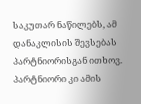საკუთარ ნაწილებს, ამ დანაკლისის შევსებას პარტნიორისგან ითხოვ. პარტნიორი კი ამის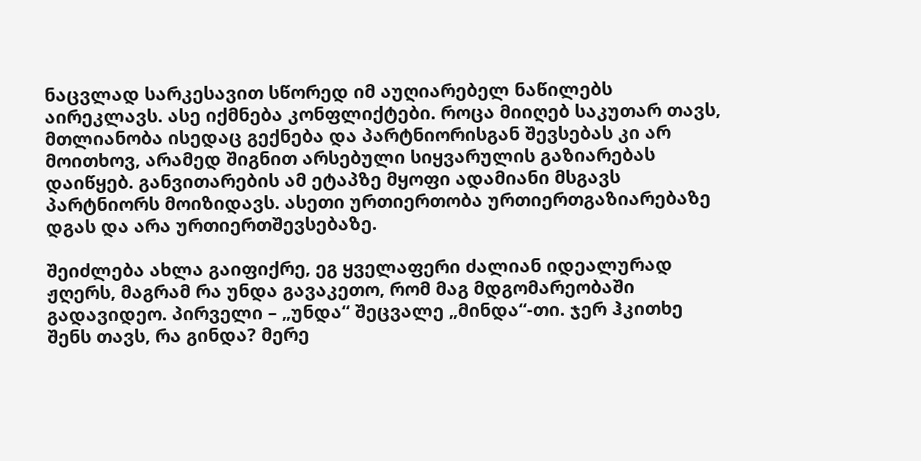ნაცვლად სარკესავით სწორედ იმ აუღიარებელ ნაწილებს აირეკლავს. ასე იქმნება კონფლიქტები. როცა მიიღებ საკუთარ თავს, მთლიანობა ისედაც გექნება და პარტნიორისგან შევსებას კი არ მოითხოვ, არამედ შიგნით არსებული სიყვარულის გაზიარებას დაიწყებ. განვითარების ამ ეტაპზე მყოფი ადამიანი მსგავს პარტნიორს მოიზიდავს. ასეთი ურთიერთობა ურთიერთგაზიარებაზე დგას და არა ურთიერთშევსებაზე.

შეიძლება ახლა გაიფიქრე, ეგ ყველაფერი ძალიან იდეალურად ჟღერს, მაგრამ რა უნდა გავაკეთო, რომ მაგ მდგომარეობაში გადავიდეო. პირველი – „უნდა“ შეცვალე „მინდა“-თი. ჯერ ჰკითხე შენს თავს, რა გინდა? მერე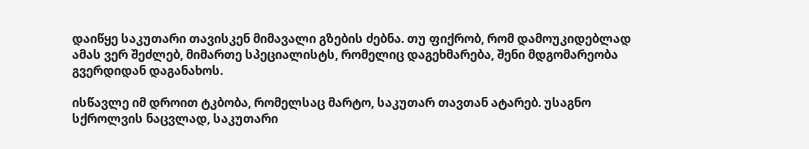დაიწყე საკუთარი თავისკენ მიმავალი გზების ძებნა. თუ ფიქრობ, რომ დამოუკიდებლად ამას ვერ შეძლებ, მიმართე სპეციალისტს, რომელიც დაგეხმარება, შენი მდგომარეობა გვერდიდან დაგანახოს.

ისწავლე იმ დროით ტკბობა, რომელსაც მარტო, საკუთარ თავთან ატარებ. უსაგნო სქროლვის ნაცვლად, საკუთარი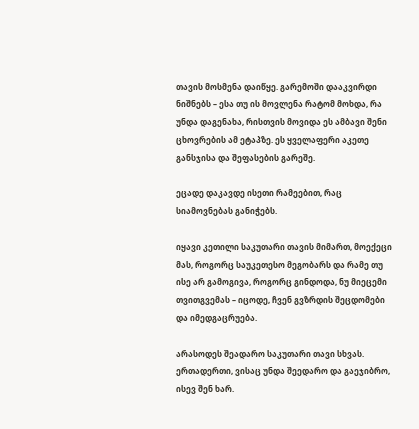თავის მოსმენა დაიწყე. გარემოში დააკვირდი ნიშნებს – ესა თუ ის მოვლენა რატომ მოხდა, რა უნდა დაგენახა, რისთვის მოვიდა ეს ამბავი შენი ცხოვრების ამ ეტაპზე. ეს ყველაფერი აკეთე განსჯისა და შეფასების გარეშე.

ეცადე დაკავდე ისეთი რამეებით, რაც სიამოვნებას განიჭებს.

იყავი კეთილი საკუთარი თავის მიმართ, მოექეცი მას, როგორც საუკეთესო მეგობარს და რამე თუ ისე არ გამოგივა, როგორც გინდოდა, ნუ მიეცემი თვითგვემას – იცოდე, ჩვენ გვზრდის შეცდომები და იმედგაცრუება.

არასოდეს შეადარო საკუთარი თავი სხვას. ერთადერთი, ვისაც უნდა შეედარო და გაეჯიბრო, ისევ შენ ხარ.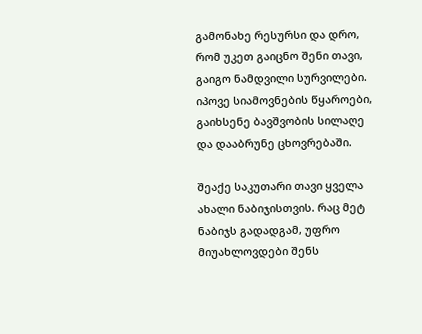გამონახე რესურსი და დრო, რომ უკეთ გაიცნო შენი თავი, გაიგო ნამდვილი სურვილები. იპოვე სიამოვნების წყაროები, გაიხსენე ბავშვობის სილაღე და დააბრუნე ცხოვრებაში.

შეაქე საკუთარი თავი ყველა ახალი ნაბიჯისთვის. რაც მეტ ნაბიჯს გადადგამ, უფრო მიუახლოვდები შენს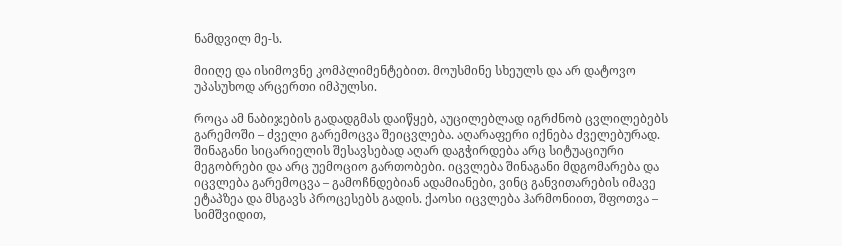ნამდვილ მე-ს.

მიიღე და ისიმოვნე კომპლიმენტებით. მოუსმინე სხეულს და არ დატოვო უპასუხოდ არცერთი იმპულსი.

როცა ამ ნაბიჯების გადადგმას დაიწყებ, აუცილებლად იგრძნობ ცვლილებებს გარემოში – ძველი გარემოცვა შეიცვლება. აღარაფერი იქნება ძველებურად. შინაგანი სიცარიელის შესავსებად აღარ დაგჭირდება არც სიტუაციური მეგობრები და არც უემოციო გართობები. იცვლება შინაგანი მდგომარება და იცვლება გარემოცვა – გამოჩნდებიან ადამიანები, ვინც განვითარების იმავე ეტაპზეა და მსგავს პროცესებს გადის. ქაოსი იცვლება ჰარმონიით, შფოთვა – სიმშვიდით,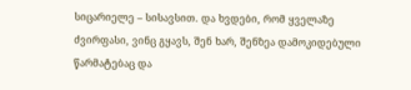სიცარიელე – სისავსით. და ხვდები, რომ ყველაზე ძვირფასი, ვინც გყავს, შენ ხარ, შენზეა დამოკიდებული წარმატებაც და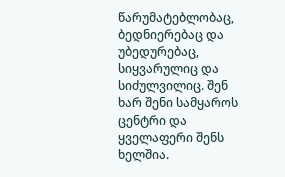წარუმატებლობაც, ბედნიერებაც და უბედურებაც, სიყვარულიც და სიძულვილიც. შენ ხარ შენი სამყაროს ცენტრი და ყველაფერი შენს ხელშია.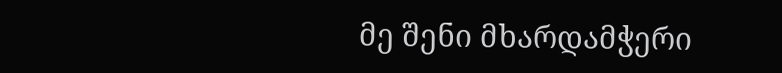მე შენი მხარდამჭერი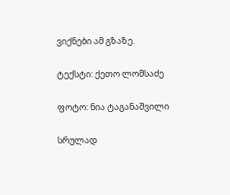ვიქნები ამ გზაზე.

ტექსტი: ქეთო ლომსაძე

ფოტო: ნია ტაგანაშვილი

სრულად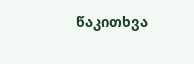წაკითხვა